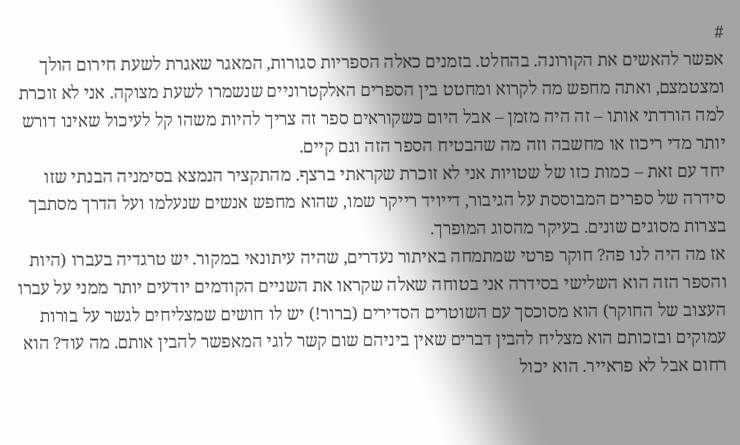#
אפשר להאשים את הקורונה. בהחלט. בזמנים כאלה הספריות סגורות, המאגר שאגרת לשעת חירום הולך ומצטמצם, ואתה מחפש מה לקרוא ומחטט בין הספרים האלקטרוניים שנשמרו לשעת מצוקה. אני לא זוכרת למה הורדתי אותו – זה היה מזמן – אבל היום כשקוראים ספר זה צריך להיות משהו קל לעיכול שאינו דורש יותר מדי ריכוז או מחשבה וזה מה שהבטיח הספר הזה וגם קיים.
יחד עם זאת – כמות כזו של שטויות אני לא זוכרת שקראתי ברצף. מהתקציר הנמצא בסימניה הבנתי שזו סידרה של ספרים המבוססת על הגיבור, דייויד רייקר שמו, שהוא מחפש אנשים שנעלמו ועל הדרך מסתבך בצרות מסוגים שונים. בעיקר מהסוג המופרך.
אז מה היה לנו פה? חוקר פרטי שמתמחה באיתור נעדרים, שהיה עיתונאי במקור. יש טרגדיה בעברו (היות והספר הזה הוא השלישי בסידרה אני בטוחה שאלה שקראו את השניים הקודמים יודעים יותר ממני על עברו העצוב של החוקר) הוא מסוכסך עם השוטרים הסדירים (ברור!) יש לו חושים שמצליחים לגשר על בורות עמוקים ובזכותם הוא מצליח להבין דברים שאין ביניהם שום קשר לוגי המאפשר להבין אותם. מה עוד? הוא רחום אבל לא פראייר. הוא יכול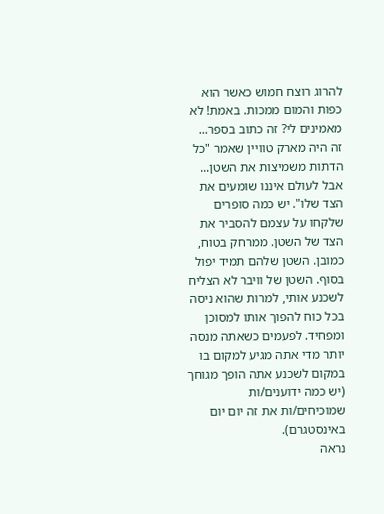להרוג רוצח חמוש כאשר הוא כפות והמום ממכות. באמת! לא מאמינים לי? זה כתוב בספר...
זה היה מארק טוויין שאמר "כל הדתות משמיצות את השטן... אבל לעולם איננו שומעים את הצד שלו". יש כמה סופרים שלקחו על עצמם להסביר את הצד של השטן. ממרחק בטוח, כמובן. השטן שלהם תמיד יפול בסוף. השטן של וויבר לא הצליח לשכנע אותי, למרות שהוא ניסה בכל כוח להפוך אותו למסוכן ומפחיד. לפעמים כשאתה מנסה יותר מדי אתה מגיע למקום בו במקום לשכנע אתה הופך מגוחך (יש כמה ידוענים/ות שמוכיחים/ות את זה יום יום באינסטגרם).
נראה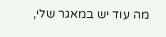מה עוד יש במאגר שלי,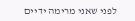לפני שאני מרימה ידיים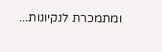ומתמכרת לנקיונות...